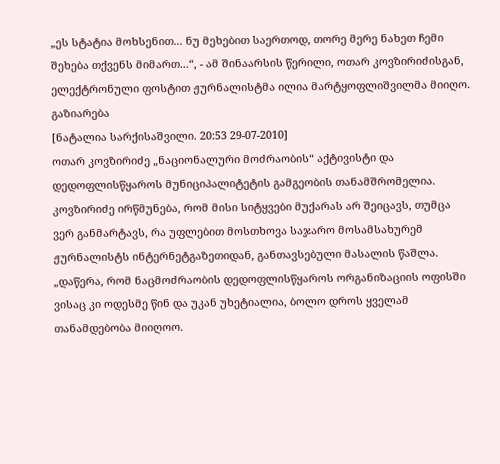„ეს სტატია მოხსენით... ნუ მეხებით საერთოდ, თორე მერე ნახეთ ჩემი შეხება თქვენს მიმართ...“, - ამ შინაარსის წერილი, ოთარ კოვზირიძისგან, ელექტრონული ფოსტით ჟურნალისტმა ილია მარტყოფლიშვილმა მიიღო.
გაზიარება
[ნატალია სარქისაშვილი. 20:53 29-07-2010]
ოთარ კოვზირიძე „ნაციონალური მოძრაობის“ აქტივისტი და დედოფლისწყაროს მუნიციპალიტეტის გამგეობის თანამშრომელია. კოვზირიძე ირწმუნება, რომ მისი სიტყვები მუქარას არ შეიცავს, თუმცა ვერ განმარტავს, რა უფლებით მოსთხოვა საჯარო მოსამსახურემ ჟურნალისტს ინტერნეტგაზეთიდან, განთავსებული მასალის წაშლა.
„დაწერა, რომ ნაცმოძრაობის დედოფლისწყაროს ორგანიზაციის ოფისში ვისაც კი ოდესმე წინ და უკან უხეტიალია, ბოლო დროს ყველამ თანამდებობა მიიღოო.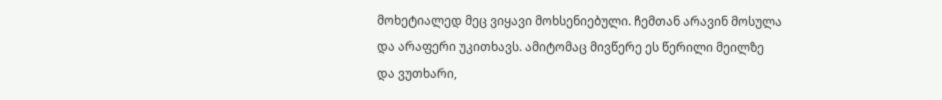მოხეტიალედ მეც ვიყავი მოხსენიებული. ჩემთან არავინ მოსულა და არაფერი უკითხავს. ამიტომაც მივწერე ეს წერილი მეილზე და ვუთხარი,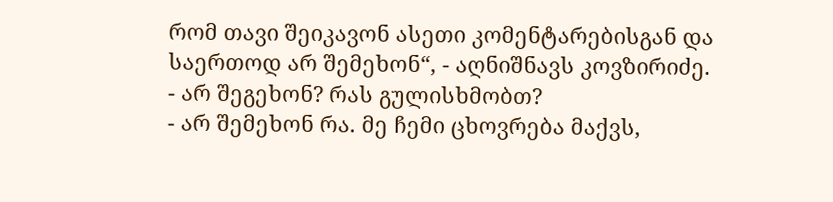რომ თავი შეიკავონ ასეთი კომენტარებისგან და საერთოდ არ შემეხონ“, - აღნიშნავს კოვზირიძე.
- არ შეგეხონ? რას გულისხმობთ?
- არ შემეხონ რა. მე ჩემი ცხოვრება მაქვს,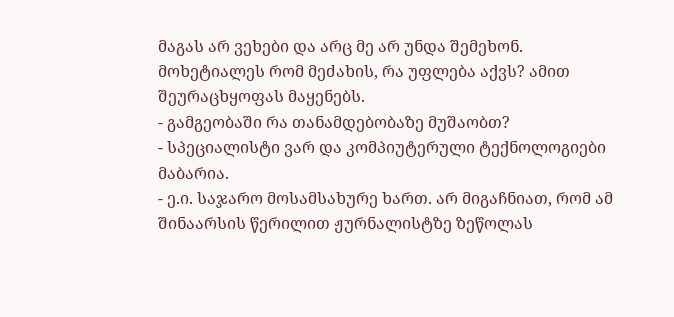მაგას არ ვეხები და არც მე არ უნდა შემეხონ. მოხეტიალეს რომ მეძახის, რა უფლება აქვს? ამით შეურაცხყოფას მაყენებს.
- გამგეობაში რა თანამდებობაზე მუშაობთ?
- სპეციალისტი ვარ და კომპიუტერული ტექნოლოგიები მაბარია.
- ე.ი. საჯარო მოსამსახურე ხართ. არ მიგაჩნიათ, რომ ამ შინაარსის წერილით ჟურნალისტზე ზეწოლას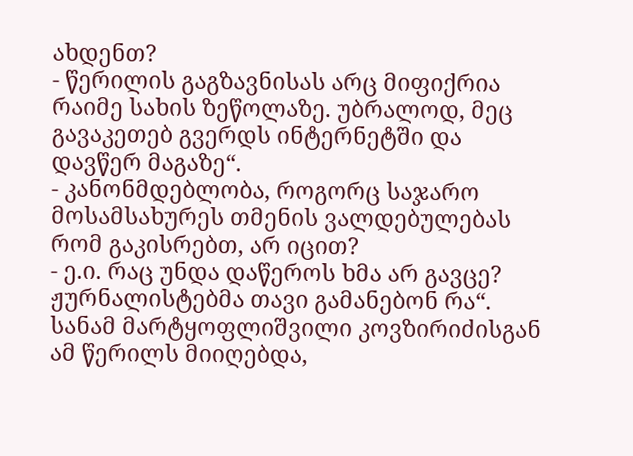ახდენთ?
- წერილის გაგზავნისას არც მიფიქრია რაიმე სახის ზეწოლაზე. უბრალოდ, მეც გავაკეთებ გვერდს ინტერნეტში და დავწერ მაგაზე“.
- კანონმდებლობა, როგორც საჯარო მოსამსახურეს თმენის ვალდებულებას რომ გაკისრებთ, არ იცით?
- ე.ი. რაც უნდა დაწეროს ხმა არ გავცე? ჟურნალისტებმა თავი გამანებონ რა“.
სანამ მარტყოფლიშვილი კოვზირიძისგან ამ წერილს მიიღებდა,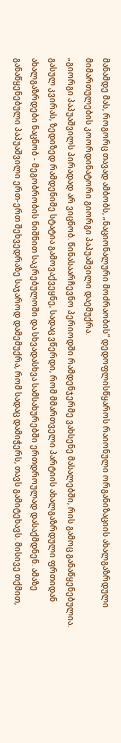მანამდე მას, როგორც თავად ამბობს, „ნაციონალური მოძრაობის“ დედოფლისწყაროს რაიონული ორგანიზაციის ახალგაზრდული მიმართულების კოორდინატორი გიორგი პაპუაშვილი დაემუქრა.
„გიორგი პაპუაშვილს პირადად არ ვიცნობ. წინასაარჩევნო პერიოდში რამდენჯერმე ვახსენე მასალებში, რის გამოც განაწყენებულია. გასულ კვირას, ზედიზედ რამდენიმე სტატია გამოვაქვეყნე, სადაც ვწერდი, რომ მმართველი პარტიის ახალგაზრდული ფრთიდან ახალგაზრდები ნაცნობ - მეგობრობის ნიშნით საკრებულოში და სხვადასხვა სამსახურებში ერთდროულად დასაქმდნენ. ამაზე განაწყენებული პაპუაშვილი ერთ-ერთ შეხვედრაზე საჯაროდ დამემუქრა, რომ სადაც დამიჭერს, თავს გამიტეხავს. მისივე თქმით,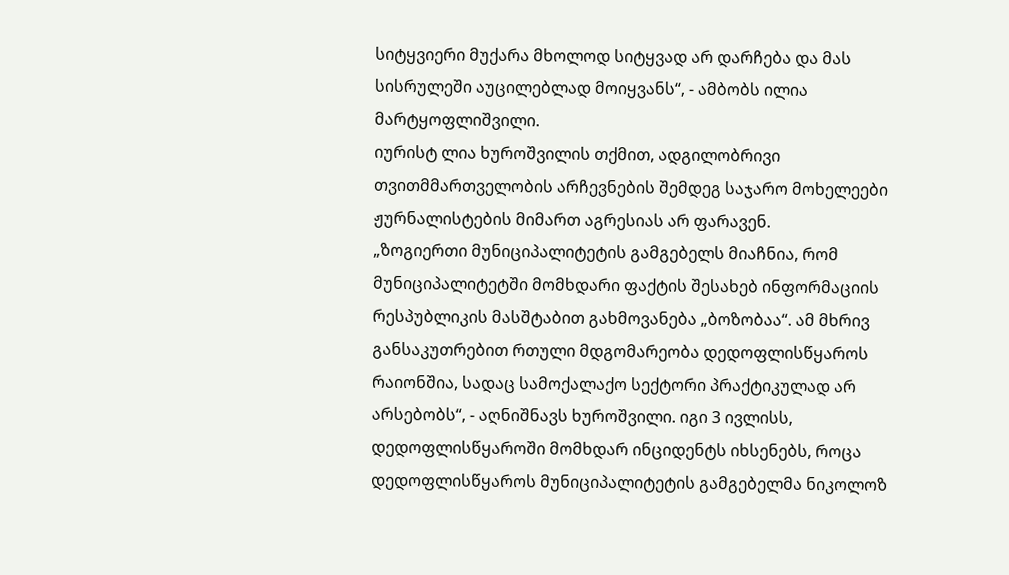სიტყვიერი მუქარა მხოლოდ სიტყვად არ დარჩება და მას სისრულეში აუცილებლად მოიყვანს“, - ამბობს ილია მარტყოფლიშვილი.
იურისტ ლია ხუროშვილის თქმით, ადგილობრივი თვითმმართველობის არჩევნების შემდეგ საჯარო მოხელეები ჟურნალისტების მიმართ აგრესიას არ ფარავენ.
„ზოგიერთი მუნიციპალიტეტის გამგებელს მიაჩნია, რომ მუნიციპალიტეტში მომხდარი ფაქტის შესახებ ინფორმაციის რესპუბლიკის მასშტაბით გახმოვანება „ბოზობაა“. ამ მხრივ განსაკუთრებით რთული მდგომარეობა დედოფლისწყაროს რაიონშია, სადაც სამოქალაქო სექტორი პრაქტიკულად არ არსებობს“, - აღნიშნავს ხუროშვილი. იგი 3 ივლისს, დედოფლისწყაროში მომხდარ ინციდენტს იხსენებს, როცა დედოფლისწყაროს მუნიციპალიტეტის გამგებელმა ნიკოლოზ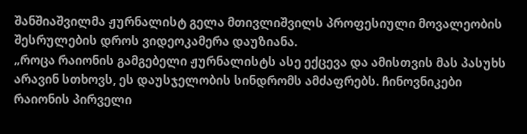შანშიაშვილმა ჟურნალისტ გელა მთივლიშვილს პროფესიული მოვალეობის შესრულების დროს ვიდეოკამერა დაუზიანა.
„როცა რაიონის გამგებელი ჟურნალისტს ასე ექცევა და ამისთვის მას პასუხს არავინ სთხოვს, ეს დაუსჯელობის სინდრომს ამძაფრებს. ჩინოვნიკები რაიონის პირველი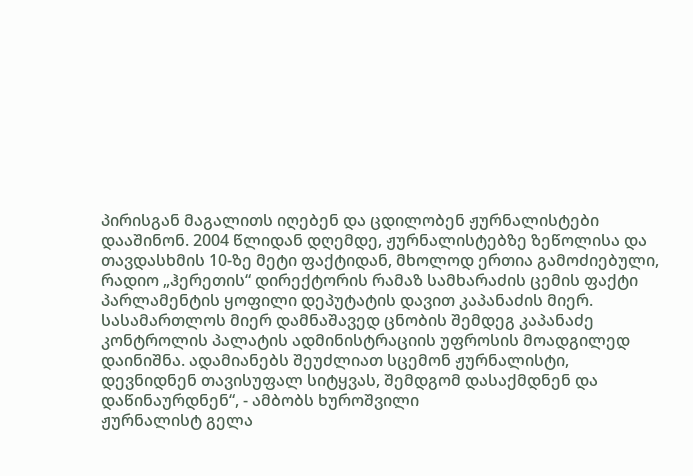პირისგან მაგალითს იღებენ და ცდილობენ ჟურნალისტები დააშინონ. 2004 წლიდან დღემდე, ჟურნალისტებზე ზეწოლისა და თავდასხმის 10-ზე მეტი ფაქტიდან, მხოლოდ ერთია გამოძიებული, რადიო „ჰერეთის“ დირექტორის რამაზ სამხარაძის ცემის ფაქტი პარლამენტის ყოფილი დეპუტატის დავით კაპანაძის მიერ. სასამართლოს მიერ დამნაშავედ ცნობის შემდეგ კაპანაძე კონტროლის პალატის ადმინისტრაციის უფროსის მოადგილედ დაინიშნა. ადამიანებს შეუძლიათ სცემონ ჟურნალისტი, დევნიდნენ თავისუფალ სიტყვას, შემდგომ დასაქმდნენ და დაწინაურდნენ“, - ამბობს ხუროშვილი
ჟურნალისტ გელა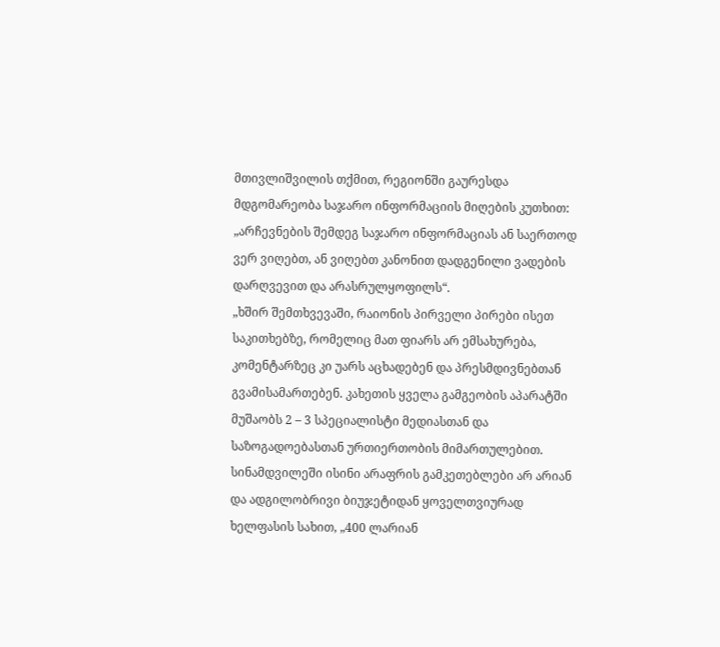მთივლიშვილის თქმით, რეგიონში გაურესდა მდგომარეობა საჯარო ინფორმაციის მიღების კუთხით: „არჩევნების შემდეგ საჯარო ინფორმაციას ან საერთოდ ვერ ვიღებთ, ან ვიღებთ კანონით დადგენილი ვადების დარღვევით და არასრულყოფილს“.
„ხშირ შემთხვევაში, რაიონის პირველი პირები ისეთ საკითხებზე, რომელიც მათ ფიარს არ ემსახურება, კომენტარზეც კი უარს აცხადებენ და პრესმდივნებთან გვამისამართებენ. კახეთის ყველა გამგეობის აპარატში მუშაობს 2 – 3 სპეციალისტი მედიასთან და საზოგადოებასთან ურთიერთობის მიმართულებით. სინამდვილეში ისინი არაფრის გამკეთებლები არ არიან და ადგილობრივი ბიუჯეტიდან ყოველთვიურად ხელფასის სახით, „400 ლარიან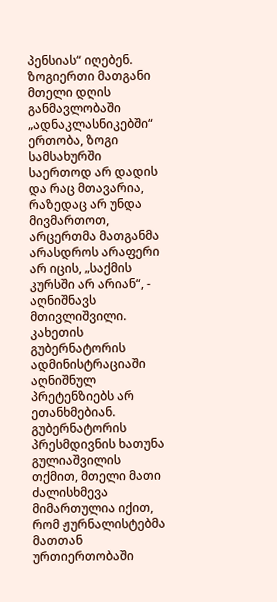პენსიას“ იღებენ. ზოგიერთი მათგანი მთელი დღის განმავლობაში „ადნაკლასნიკებში“ ერთობა, ზოგი სამსახურში საერთოდ არ დადის და რაც მთავარია, რაზედაც არ უნდა მივმართოთ, არცერთმა მათგანმა არასდროს არაფერი არ იცის, „საქმის კურსში არ არიან“, - აღნიშნავს მთივლიშვილი.
კახეთის გუბერნატორის ადმინისტრაციაში აღნიშნულ პრეტენზიებს არ ეთანხმებიან. გუბერნატორის პრესმდივნის ხათუნა გულიაშვილის თქმით, მთელი მათი ძალისხმევა მიმართულია იქით, რომ ჟურნალისტებმა მათთან ურთიერთობაში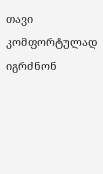თავი კომფორტულად იგრძნონ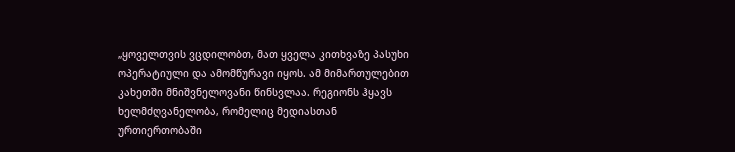„ყოველთვის ვცდილობთ, მათ ყველა კითხვაზე პასუხი ოპერატიული და ამომწურავი იყოს. ამ მიმართულებით კახეთში მნიშვნელოვანი წინსვლაა. რეგიონს ჰყავს ხელმძღვანელობა, რომელიც მედიასთან ურთიერთობაში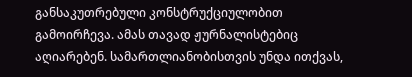განსაკუთრებული კონსტრუქციულობით გამოირჩევა. ამას თავად ჟურნალისტებიც აღიარებენ. სამართლიანობისთვის უნდა ითქვას,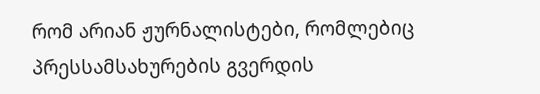რომ არიან ჟურნალისტები, რომლებიც პრესსამსახურების გვერდის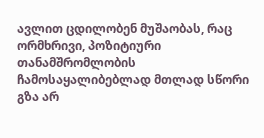ავლით ცდილობენ მუშაობას, რაც ორმხრივი, პოზიტიური თანამშრომლობის ჩამოსაყალიბებლად მთლად სწორი გზა არ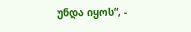უნდა იყოს“, -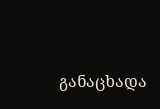განაცხადა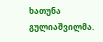ხათუნა გულიაშვილმა.